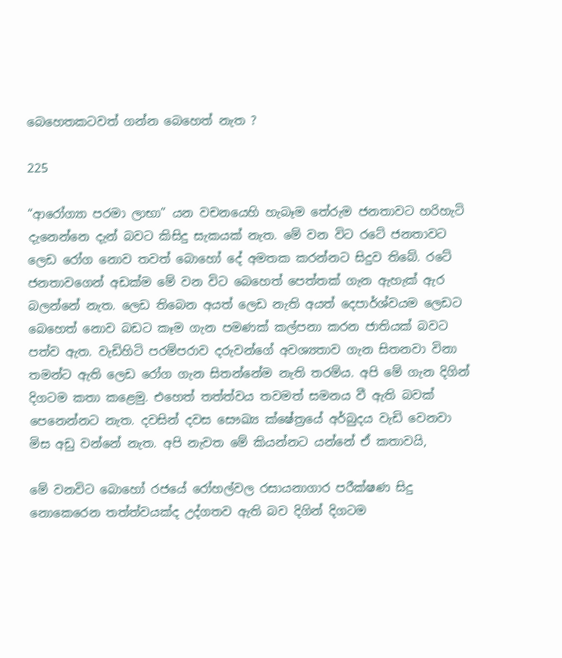බෙහෙතකටවත් ගන්න බෙහෙත් නැත ?

225

“ආරෝග්‍යා පරමා ලාභා” යන වචනයෙහි හැබෑම තේරුම ජනතාවට හරිහැටි දැනෙන්නෙ දැන් බවට කිසිදු සැකයක් නැත. මේ වන විට රටේ ජනතාවට ලෙඩ රෝග නොව තවත් බොහෝ දේ අමතක කරන්නට සිදුව තිබේ. රටේ ජනතාවගෙන් අඩක්ම මේ වන විට බෙහෙත් පෙත්තක් ගැන ඇහැක් ඇර බලන්නේ නැත. ලෙඩ තිබෙන අයත් ලෙඩ නැති අයත් දෙපාර්ශ්වයම ලෙඩට බෙහෙත් නොව බඩට කෑම ගැන පමණක් කල්පනා කරන ජාතියක් බවට පත්ව ඇත. වැඩිහිටි පරම්පරාව දරුවන්ගේ අවශ්‍යතාව ගැන සිතනවා විනා තමන්ට ඇති ලෙඩ රෝග ගැන සිතන්නේම නැති තරම්ය. අපි මේ ගැන දිගින් දිගටම කතා කළෙමු. එහෙත් තත්ත්වය තවමත් සමනය වී ඇති බවක් පෙනෙන්නට නැත. දවසින් දවස සෞඛ්‍ය ක්ෂේත්‍රයේ අර්බුදය වැඩි වෙනවා මිස අඩු වන්නේ නැත. අපි නැවත මේ කියන්නට යන්නේ ඒ කතාවයි,

මේ වනවිට බොහෝ රජයේ රෝහල්වල රසායනාගාර පරීක්ෂණ සිදු නොකෙරෙන තත්ත්වයක්ද උද්ගතව ඇති බව දිගින් දිගටම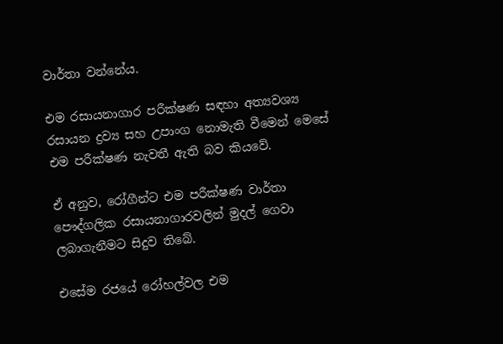වාර්තා වන්නේය.

එම රසායනාගාර පරීක්ෂණ සඳහා අත්‍යවශ්‍ය රසායන ද්‍රව්‍ය සහ උපාංග නොමැති වීමෙන් මෙසේ එම පරීක්ෂණ නැවතී ඇති බව කියවේ.

ඒ අනුව, රෝගීන්ට එම පරීක්ෂණ වාර්තා පෞද්ගලික රසායනාගාරවලින් මුදල් ගෙවා ලබාගැනීමට සිදුව තිබේ.

එසේම රජයේ රෝහල්වල එම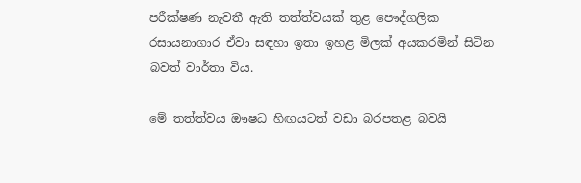පරීක්ෂණ නැවතී ඇති තත්ත්වයක් තුළ පෞද්ගලික රසායනාගාර ඒවා සඳහා ඉතා ඉහළ මිලක් අයකරමින් සිටින බවත් වාර්තා විය.

මේ තත්ත්වය ඖෂධ හිඟයටත් වඩා බරපතළ බවයි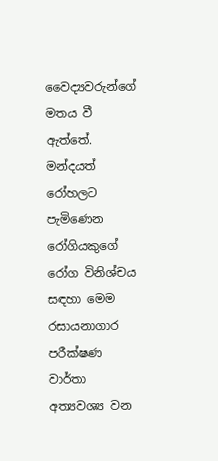වෛද්‍යවරුන්ගේ මතය වී ඇත්තේ. මන්දයත් රෝහලට පැමිණෙන රෝගියකුගේ රෝග විනිශ්චය සඳහා මෙම රසායනාගාර පරීක්ෂණ වාර්තා අත්‍යවශ්‍ය වන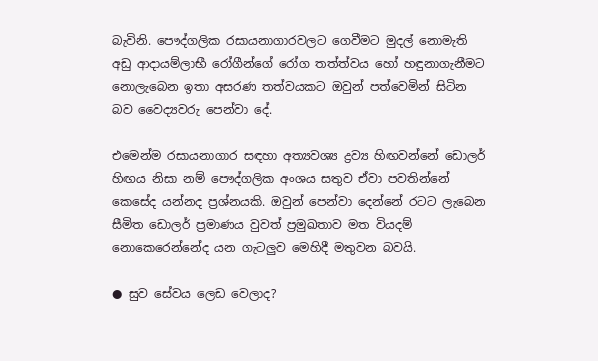බැවිනි. පෞද්ගලික රසායනාගාරවලට ගෙවීමට මුදල් නොමැති අඩු ආදායම්ලාභී රෝගීන්ගේ රෝග තත්ත්වය හෝ හඳුනාගැනීමට නොලැබෙන ඉතා අසරණ තත්වයකට ඔවුන් පත්වෙමින් සිටින බව වෛද්‍යවරු පෙන්වා දේ.

එමෙන්ම රසායනාගාර සඳහා අත්‍යවශ්‍ය ද්‍රව්‍ය හිඟවන්නේ ඩොලර් හිඟය නිසා නම් පෞද්ගලික අංශය සතුව ඒවා පවතින්නේ කෙසේද යන්නද ප්‍රශ්නයකි. ඔවුන් පෙන්වා දෙන්නේ රටට ලැබෙන සීමිත ඩොලර් ප්‍රමාණය වුවත් ප්‍රමුඛතාව මත වියදම් නොකෙරෙන්නේද යන ගැටලුව මෙහිදී මතුවන බවයි.

● සුව සේවය ලෙඩ වෙලාද?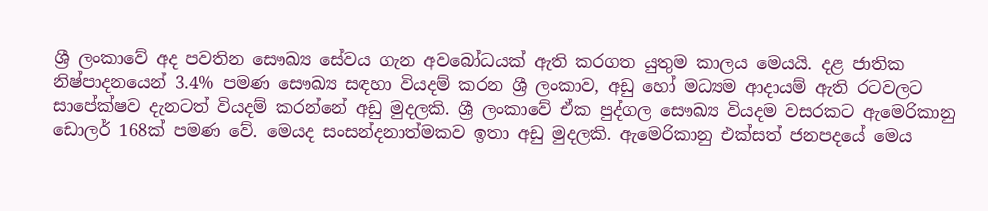ශ්‍රී ලංකාවේ අද පවතින සෞඛ්‍ය සේවය ගැන අවබෝධයක් ඇති කරගත යුතුම කාලය මෙයයි. දළ ජාතික නිෂ්පාදනයෙන් 3.4% පමණ සෞඛ්‍ය සඳහා වියදම් කරන ශ්‍රී ලංකාව, අඩු හෝ මධ්‍යම ආදායම් ඇති රටවලට සාපේක්ෂව දැනටත් වියදම් කරන්නේ අඩු මුදලකි. ශ්‍රී ලංකාවේ ඒක පුද්ගල සෞඛ්‍ය වියදම වසරකට ඇමෙරිකානු ඩොලර් 168ක් පමණ වේ. මෙයද සංසන්දනාත්මකව ඉතා අඩු මුදලකි. ඇමෙරිකානු එක්සත් ජනපදයේ මෙය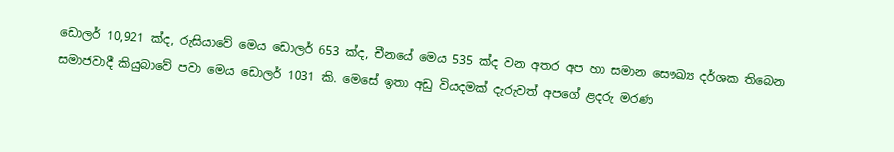ඩොලර් 10,921 ක්ද, රුසියාවේ මෙය ඩොලර් 653 ක්ද, චීනයේ මෙය 535 ක්ද වන අතර අප හා සමාන සෞඛ්‍ය දර්ශක තිබෙන සමාජවාදී කියුබාවේ පවා මෙය ඩොලර් 1031 කි. මෙසේ ඉතා අඩු වියදමක් දැරුවත් අපගේ ළදරු මරණ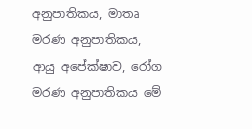අනුපාතිකය, මාතෘ මරණ අනුපාතිකය, ආයු අපේක්ෂාව, රෝග මරණ අනුපාතිකය මේ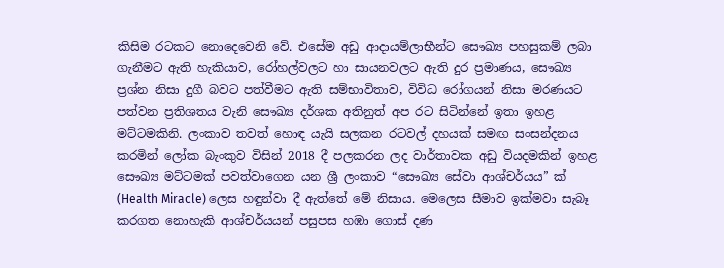කිසිම රටකට නොදෙවෙනි වේ. එසේම අඩු ආදායම්ලාභීන්ට සෞඛ්‍ය පහසුකම් ලබා ගැනීමට ඇති හැකියාව, රෝහල්වලට හා සායනවලට ඇති දුර ප්‍රමාණය, සෞඛ්‍ය ප්‍රශ්න නිසා දුගී බවට පත්වීමට ඇති සම්භාවිතාව, විවිධ රෝගයන් නිසා මරණයට පත්වන ප්‍රතිශතය වැනි සෞඛ්‍ය දර්ශක අතිනුත් අප රට සිටින්නේ ඉතා ඉහළ මට්ටමකිනි. ලංකාව තවත් හොඳ යැයි සලකන රටවල් දහයක් සමඟ සංසන්දනය කරමින් ලෝක බැංකුව විසින් 2018 දී පලකරන ලද වාර්තාවක අඩු වියදමකින් ඉහළ සෞඛ්‍ය මට්ටමක් පවත්වාගෙන යන ශ්‍රී ලංකාව “සෞඛ්‍ය සේවා ආශ්චර්යය” ක් (Health Miracle) ලෙස හඳුන්වා දී ඇත්තේ මේ නිසාය. මෙලෙස සීමාව ඉක්මවා සැබෑ කරගත නොහැකි ආශ්චර්යයන් පසුපස හඹා ගොස් දණ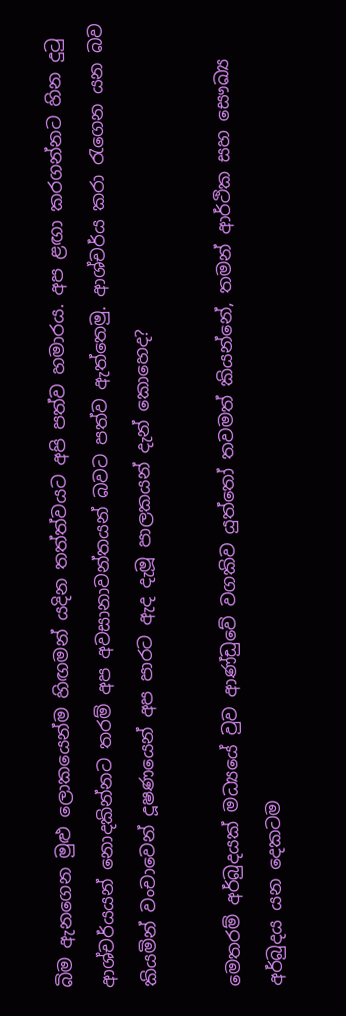බිම ඇනගෙන මුළු ලොකයෙන්ම හිඟමන් යදින තත්ත්වයට අපි පත්ව හමාරය. අප ළඟා කරගන්නට හින දුටු ආශ්චර්යයන් නොදකින්නට තරම් අප අවසානාවන්තයන් බවට පත්ව ඇත්තෙමු. ආශ්චර්ය කරා රැගෙන යන බව කියමින් වංචාවෙන් දූෂණයෙන් අප පාරට ඇද දැමූ පාලකයන් දැන් කොහෙද?

මෙතරම් අර්බුදයක් මධ්‍යයේ වුව ආණ්ඩුවේ වගකිව යුත්තෝ තවමත් කියන්නේ, තමන් ආර්ථික සහ සෞඛ්‍ය අර්බුදය යන දෙකටම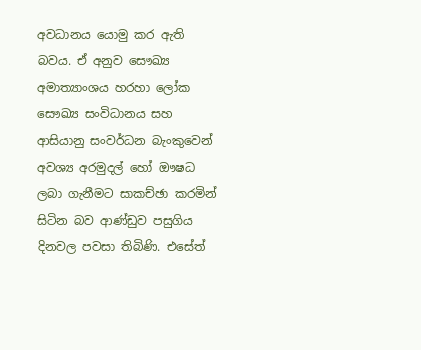අවධානය යොමු කර ඇති බවය. ඒ අනුව සෞඛ්‍ය අමාත්‍යාංශය හරහා ලෝක සෞඛ්‍ය සංවිධානය සහ ආසියානු සංවර්ධන බැංකුවෙන් අවශ්‍ය අරමුදල් හෝ ඖෂධ ලබා ගැනීමට සාකච්ඡා කරමින් සිටින බව ආණ්ඩුව පසුගිය දිනවල පවසා තිබිණි. එසේත්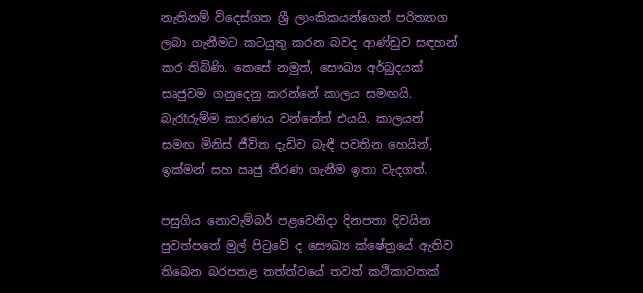නැතිනම් විදෙස්ගත ශ්‍රී ලාංකිකයන්ගෙන් පරිත්‍යාග ලබා ගැනීමට කටයුතු කරන බවද ආණ්ඩුව සඳහන් කර තිබිණි. කෙසේ නමුත්, සෞඛ්‍ය අර්බුදයක් සෘජුවම ගනුදෙනු කරන්නේ කාලය සමඟයි. බැරෑරුම්ම කාරණය වන්නේත් එයයි. කාලයත් සමඟ මිනිස් ජීවිත දැඩිව බැඳී පවතින හෙයින්, ඉක්මන් සහ ඍජු තීරණ ගැනීම ඉතා වැදගත්.

පසුගිය නොවැම්බර් පළවෙනිදා දිනපතා දිවයින පුවත්පතේ මුල් පිටුවේ ද සෞඛ්‍ය ක්ෂේත්‍රයේ ඇතිව තිබෙන බරපතළ තත්ත්වයේ තවත් කථිකාවතක්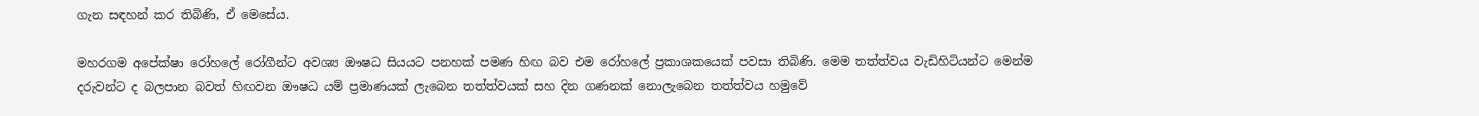ගැන සඳහන් කර තිබිණි, ඒ මෙසේය.

මහරගම අපේක්ෂා රෝහලේ රෝගීන්ට අවශ්‍ය ඖෂධ සියයට පනහක් පමණ හිඟ බව එම රෝහලේ ප්‍රකාශකයෙක් පවසා තිබිණි. මෙම තත්ත්වය වැඩිහිටියන්ට මෙන්ම දරුවන්ට ද බලපාන බවත් හිඟවන ඖෂධ යම් ප්‍රමාණයක් ලැබෙන තත්ත්වයක් සහ දින ගණනක් නොලැබෙන තත්ත්වය හමුවේ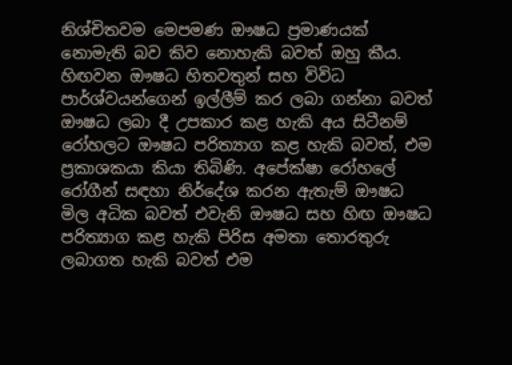නිශ්චිතවම මෙපමණ ඖෂධ ප්‍රමාණයක් නොමැති බව කිව නොහැකි බවත් ඔහු කීය. හිඟවන ඖෂධ හිතවතුන් සහ විවිධ පාර්ශ්වයන්ගෙන් ඉල්ලීම් කර ලබා ගන්නා බවත් ඖෂධ ලබා දී උපකාර කළ හැකි අය සිටීනම් රෝහලට ඖෂධ පරිත්‍යාග කළ හැකි බවත්, එම ප්‍රකාශකයා කියා තිබිණි. අපේක්ෂා රෝහලේ රෝගීන් සඳහා නිර්දේශ කරන ඇතැම් ඖෂධ මිල අධික බවත් එවැනි ඖෂධ සහ හිඟ ඖෂධ පරිත්‍යාග කළ හැකි පිරිස අමතා තොරතුරු ලබාගත හැකි බවත් එම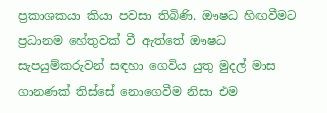ප්‍රකාශකයා කියා පවසා තිබිණි. ඖෂධ හිඟවීමට ප්‍රධානම හේතුවක් වී ඇත්තේ ඖෂධ සැපයුම්කරුවන් සඳහා ගෙවිය යුතු මුදල් මාස ගානණක් තිස්සේ නොගෙවීම නිසා එම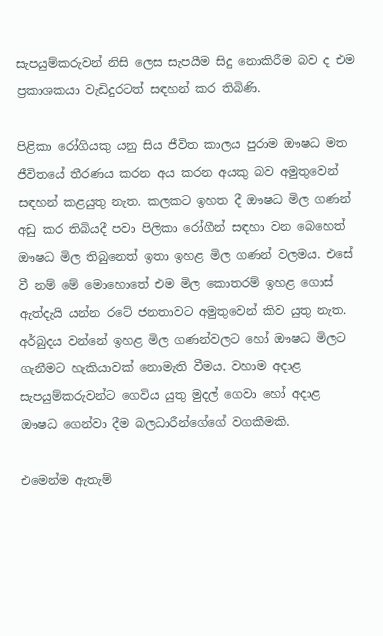සැපයුම්කරුවන් නිසි ලෙස සැපයීම සිදු නොකිරීම බව ද එම ප්‍රකාශකයා වැඩිදුරටත් සඳහන් කර තිබිණි.

පිළිකා රෝගියකු යනු සිය ජීවිත කාලය පුරාම ඖෂධ මත ජීවිතයේ තීරණය කරන අය කරන අයකු බව අමුතුවෙන් සඳහන් කළයුතු නැත. කලකට ඉහත දී ඖෂධ මිල ගණන් අඩු කර තිබියදී පවා පිලිකා රෝගීන් සඳහා වන බෙහෙත් ඖෂධ මිල තිබුනෙත් ඉතා ඉහළ මිල ගණන් වලමය. එසේ වී නම් මේ මොහොතේ එම මිල කොතරම් ඉහළ ගොස් ඇත්දැයි යන්න රටේ ජනතාවට අමුතුවෙන් කිව යුතු නැත. අර්බුදය වන්නේ ඉහළ මිල ගණන්වලට හෝ ඖෂධ මිලට ගැනීමට හැකියාවක් නොමැති වීමය. වහාම අදාළ සැපයුම්කරුවන්ට ගෙවිය යුතු මුදල් ගෙවා හෝ අදාළ ඖෂධ ගෙන්වා දීම බලධාරීන්ගේගේ වගකීමකි.

එමෙන්ම ඇතැම්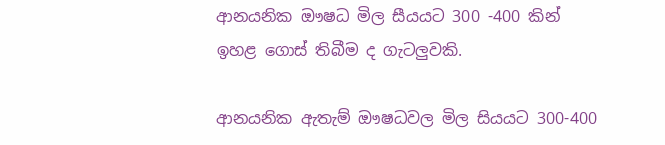ආනයනික ඖෂධ මිල සීයයට 300 -400 කින් ඉහළ ගොස් තිබීම ද ගැටලුවකි.

ආනයනික ඇතැම් ඖෂධවල මිල සියයට 300-400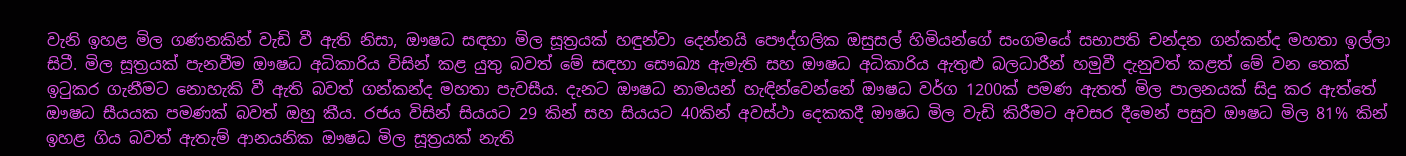වැනි ඉහළ මිල ගණනකින් වැඩි වී ඇති නිසා, ඖෂධ සඳහා මිල සූත්‍රයක් හඳුන්වා දෙන්නයි පෞද්ගලික ඔසුසල් හිමියන්ගේ සංගමයේ සභාපති චන්දන ගන්කන්ද මහතා ඉල්ලා සිටී. මිල සූත්‍රයක් පැනවීම ඖෂධ අධිකාරිය විසින් කළ යුතු බවත් මේ සඳහා සෞඛ්‍ය ඇමැති සහ ඖෂධ අධිකාරිය ඇතුළු බලධාරීන් හමුවී දැනුවත් කළත් මේ වන තෙක් ඉටුකර ගැනීමට නොහැකි වී ඇති බවත් ගන්කන්ද මහතා පැවසීය. දැනට ඖෂධ නාමයන් හැඳින්වෙන්නේ ඖෂධ වර්ග 1200ක් පමණ ඇතත් මිල පාලනයක් සිදු කර ඇත්තේ ඖෂධ සීයයක පමණක් බවත් ඔහු කීය. රජය විසින් සියයට 29 කින් සහ සියයට 40කින් අවස්ථා දෙකකදී ඖෂධ මිල වැඩි කිරීමට අවසර දීමෙන් පසුව ඖෂධ මිල 81% කින් ඉහළ ගිය බවත් ඇතැම් ආනයනික ඖෂධ මිල සූත්‍රයක් නැති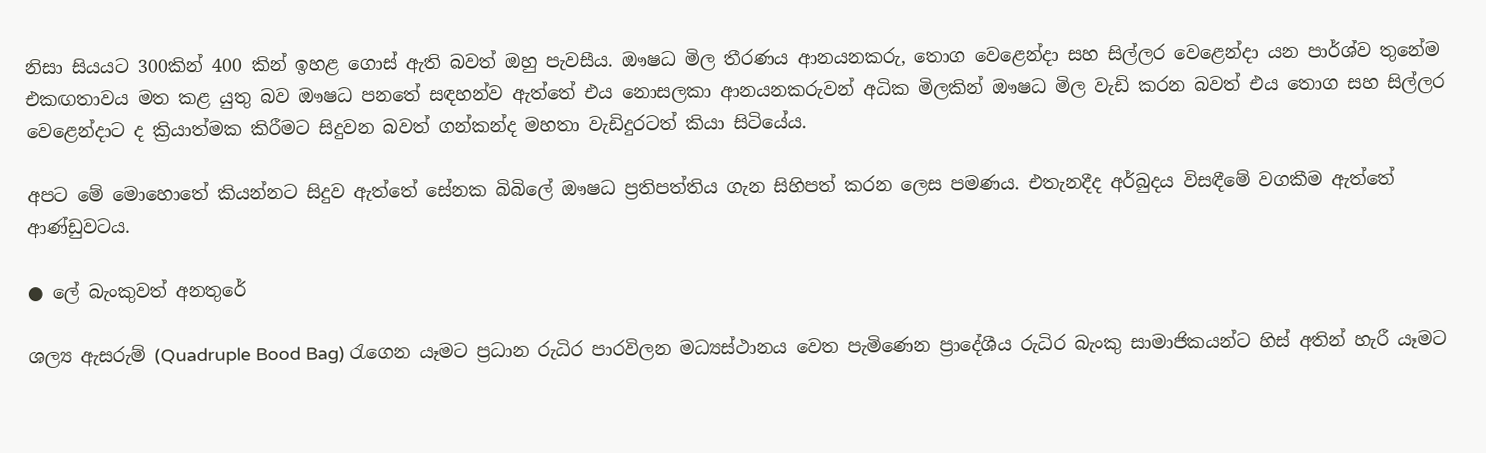නිසා සියයට 300කින් 400 කින් ඉහළ ගොස් ඇති බවත් ඔහු පැවසීය. ඖෂධ මිල තීරණය ආනයනකරු, තොග වෙළෙන්දා සහ සිල්ලර වෙළෙන්දා යන පාර්ශ්ව තුනේම එකඟතාවය මත කළ යුතු බව ඖෂධ පනතේ සඳහන්ව ඇත්තේ එය නොසලකා ආනයනකරුවන් අධික මිලකින් ඖෂධ මිල වැඩි කරන බවත් එය තොග සහ සිල්ලර වෙළෙන්දාට ද ක්‍රියාත්මක කිරීමට සිදුවන බවත් ගන්කන්ද මහතා වැඩිදුරටත් කියා සිටියේය.

අපට මේ මොහොතේ කියන්නට සිදුව ඇත්තේ සේනක බිබිලේ ඖෂධ ප්‍රතිපත්තිය ගැන සිහිපත් කරන ලෙස පමණය. එතැනදීද අර්බුදය විසඳීමේ වගකීම ඇත්තේ ආණ්ඩුවටය.

● ලේ බැංකුවත් අනතුරේ

ශල්‍ය ඇසරුම් (Quadruple Bood Bag) රැගෙන යෑමට ප්‍රධාන රුධිර පාරවිලන මධ්‍යස්ථානය වෙත පැමිණෙන ප්‍රාදේශීය රුධිර බැංකු සාමාජිකයන්ට හිස් අතින් හැරී යෑමට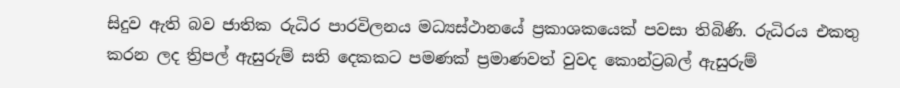සිදුව ඇති බව ජාතික රුධිර පාරවිලනය මධ්‍යස්ථානයේ ප්‍රකාශකයෙක් පවසා තිබිණි. රුධිරය එකතු කරන ලද ත්‍රිපල් ඇසුරුම් සති දෙකකට පමණක් ප්‍රමාණවත් වුවද කොන්ට්‍රබල් ඇසුරුම්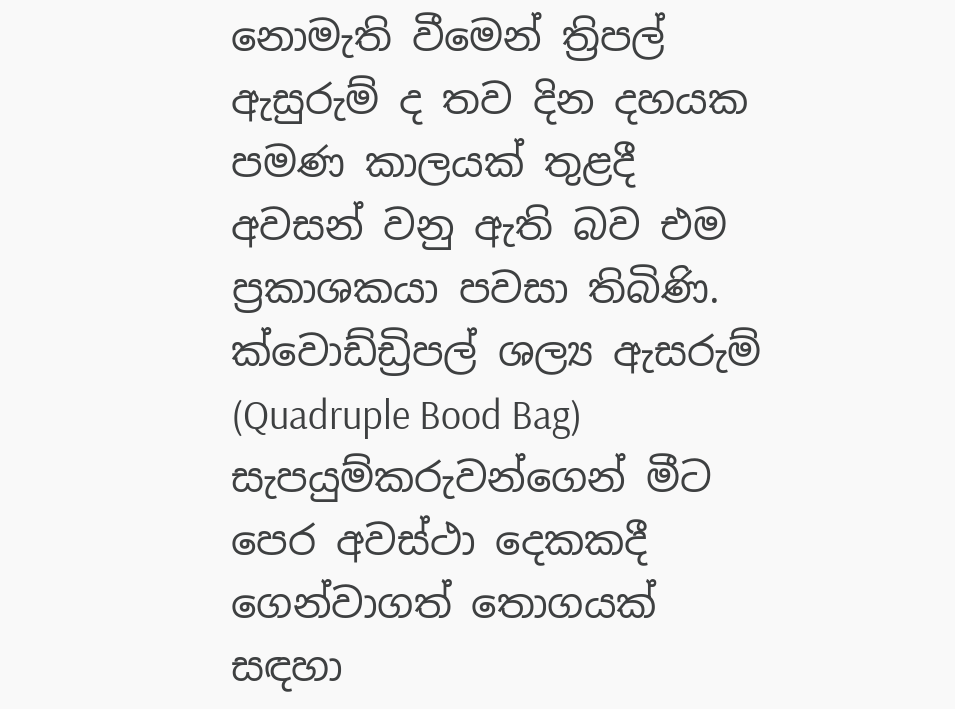නොමැති වීමෙන් ත්‍රිපල් ඇසුරුම් ද තව දින දහයක පමණ කාලයක් තුළදී අවසන් වනු ඇති බව එම ප්‍රකාශකයා පවසා තිබිණි. ක්වොඩ්ඩ්‍රිපල් ශල්‍ය ඇසරුම් (Quadruple Bood Bag) සැපයුම්කරුවන්ගෙන් මීට පෙර අවස්ථා දෙකකදී ගෙන්වාගත් තොගයක් සඳහා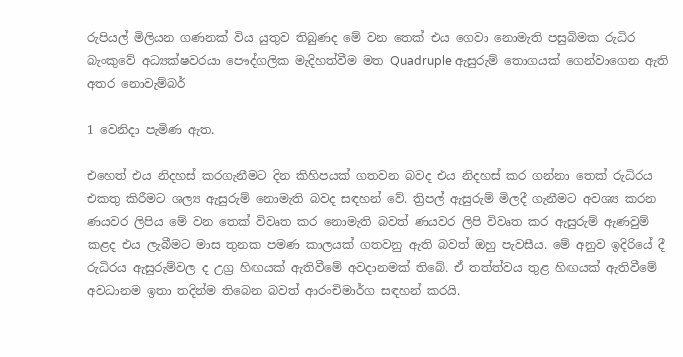රුපියල් මිලියන ගණනක් විය යුතුව තිබුණද මේ වන තෙක් එය ගෙවා නොමැති පසුබිමක රුධිර බැංකුවේ අධ්‍යක්ෂවරයා පෞද්ගලික මැදිහත්වීම මත Quadruple ඇසුරුම් තොගයක් ගෙන්වාගෙන ඇති අතර නොවැම්බර්

1 වෙනිදා පැමිණ ඇත.

එහෙත් එය නිදහස් කරගැනීමට දින කිහිපයක් ගතවන බවද එය නිදහස් කර ගන්නා තෙක් රුධිරය එකතු කිරීමට ශල්‍ය ඇසුරුම් නොමැති බවද සඳහන් වේ. ත්‍රිපල් ඇසුරුම් මිලදී ගැනීමට අවශ්‍ය කරන ණයවර ලිපිය මේ වන තෙක් විවෘත කර නොමැති බවත් ණයවර ලිපි විවෘත කර ඇසුරුම් ඇණවුම් කළද එය ලැබීමට මාස තුනක පමණ කාලයක් ගතවනු ඇති බවත් ඔහු පැවසීය. මේ අනුව ඉදිරියේ දී රුධිරය ඇසුරුම්වල ද උග්‍ර හිඟයක් ඇතිවීමේ අවදානමක් තිබේ. ඒ තත්ත්වය තුළ හිඟයක් ඇතිවීමේ අවධානම ඉතා තදින්ම තිබෙන බවත් ආරංචිමාර්ග සඳහන් කරයි.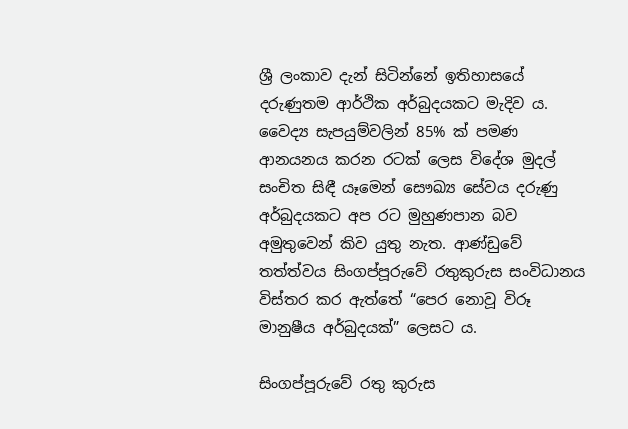ශ්‍රී ලංකාව දැන් සිටින්නේ ඉතිහාසයේ දරුණුතම ආර්ථික අර්බුදයකට මැදිව ය. වෛද්‍ය සැපයුම්වලින් 85% ක් පමණ ආනයනය කරන රටක් ලෙස විදේශ මුදල් සංචිත සිඳී යෑමෙන් සෞඛ්‍ය සේවය දරුණු අර්බුදයකට අප රට මුහුණපාන බව අමුතුවෙන් කිව යුතු නැත. ආණ්ඩුවේ තත්ත්වය සිංගප්පූරුවේ රතුකුරුස සංවිධානය විස්තර කර ඇත්තේ “පෙර නොවූ විරූ මානුෂීය අර්බුදයක්” ලෙසට ය.

සිංගප්පූරුවේ රතු කුරුස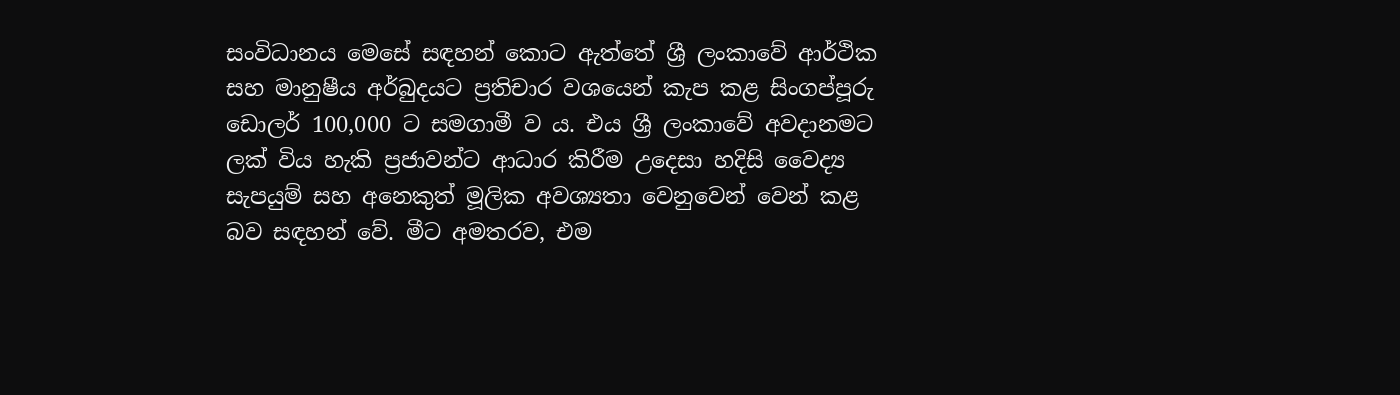සංවිධානය මෙසේ සඳහන් කොට ඇත්තේ ශ්‍රී ලංකාවේ ආර්ථික සහ මානුෂීය අර්බුදයට ප්‍රතිචාර වශයෙන් කැප කළ සිංගප්පූරු ඩොලර් 100,000 ට සමගාමී ව ය. එය ශ්‍රී ලංකාවේ අවදානමට ලක් විය හැකි ප්‍රජාවන්ට ආධාර කිරීම උදෙසා හදිසි වෛද්‍ය සැපයුම් සහ අනෙකුත් මූලික අවශ්‍යතා වෙනුවෙන් වෙන් කළ බව සඳහන් වේ. මීට අමතරව, එම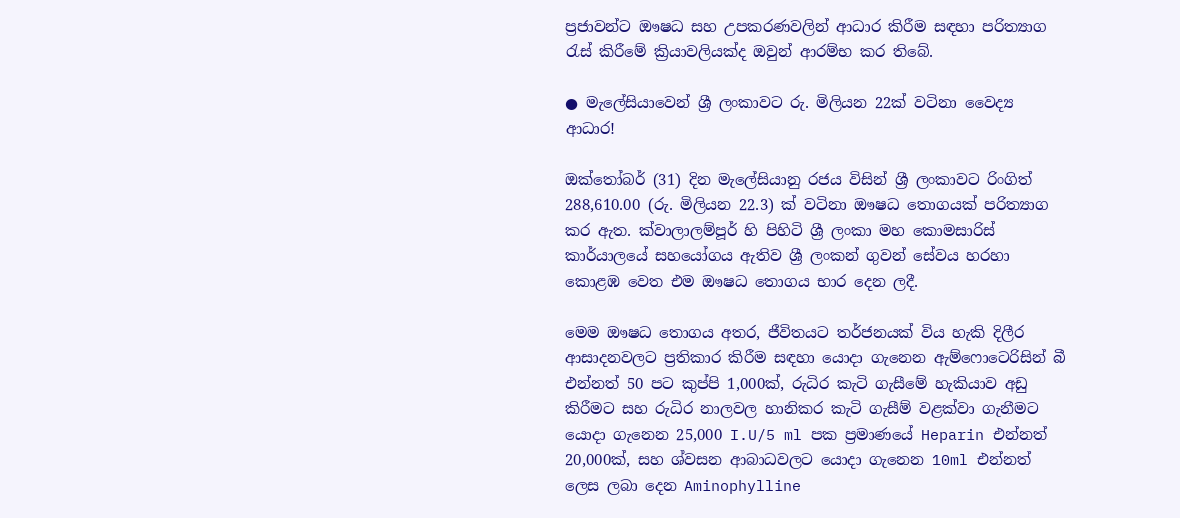ප්‍රජාවන්ට ඖෂධ සහ උපකරණවලින් ආධාර කිරීම සඳහා පරිත්‍යාග රැස් කිරීමේ ක්‍රියාවලියක්ද ඔවුන් ආරම්භ කර තිබේ.

● මැලේසියාවෙන් ශ්‍රී ලංකාවට රු. මිලියන 22ක් වටිනා වෛද්‍ය ආධාර!

ඔක්තෝබර් (31) දින මැලේසියානු රජය විසින් ශ්‍රී ලංකාවට රිංගිත් 288,610.00 (රු. මිලියන 22.3) ක් වටිනා ඖෂධ තොගයක් පරිත්‍යාග කර ඇත. ක්වාලාලම්පූර් හි පිහිටි ශ්‍රී ලංකා මහ කොමසාරිස් කාර්යාලයේ සහයෝගය ඇතිව ශ්‍රී ලංකන් ගුවන් සේවය හරහා කොළඹ වෙත එම ඖෂධ තොගය භාර දෙන ලදී.

මෙම ඖෂධ තොගය අතර, ජීවිතයට තර්ජනයක් විය හැකි දිලීර ආසාදනවලට ප්‍රතිකාර කිරීම සඳහා යොදා ගැනෙන ඇම්ෆොටෙරිසින් බී එන්නත් 50 පට කුප්පි 1,000ක්, රුධිර කැටි ගැසීමේ හැකියාව අඩු කිරීමට සහ රුධිර නාලවල හානිකර කැටි ගැසීම් වළක්වා ගැනීමට යොදා ගැනෙන 25,000 I.U/5 ml පක ප්‍රමාණයේ Heparin එන්නත් 20,000ක්, සහ ශ්වසන ආබාධවලට යොදා ගැනෙන 10ml එන්නත් ලෙස ලබා දෙන Aminophylline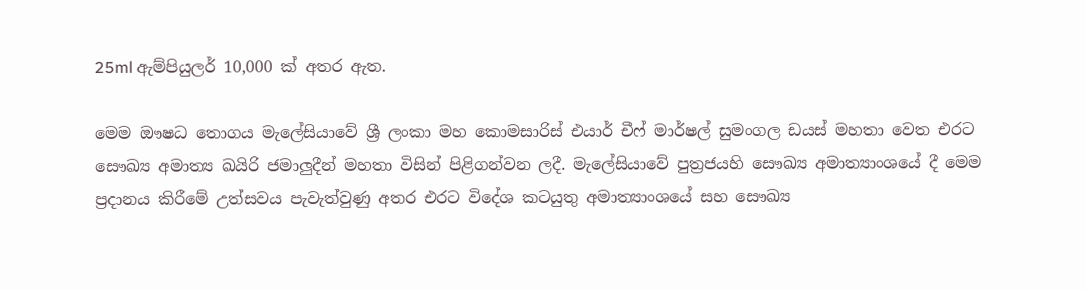25ml ඇම්පියුලර් 10,000 ක් අතර ඇත.

මෙම ඖෂධ තොගය මැලේසියාවේ ශ්‍රී ලංකා මහ කොමසාරිස් එයාර් චීෆ් මාර්ෂල් සුමංගල ඩයස් මහතා වෙත එරට සෞඛ්‍ය අමාත්‍ය ඛයිරි ජමාලුදීන් මහතා විසින් පිළිගන්වන ලදී. මැලේසියාවේ පුත්‍රජයහි සෞඛ්‍ය අමාත්‍යාංශයේ දී මෙම ප්‍රදානය කිරීමේ උත්සවය පැවැත්වුණු අතර එරට විදේශ කටයුතු අමාත්‍යාංශයේ සහ සෞඛ්‍ය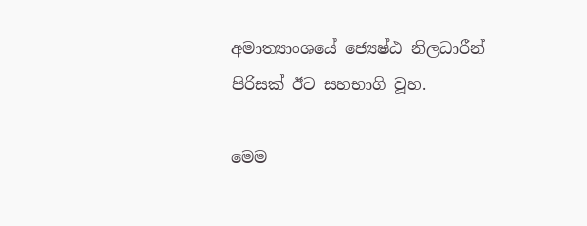අමාත්‍යාංශයේ ජ්‍යෙෂ්ඨ නිලධාරීන් පිරිසක් ඊට සහභාගි වූහ.

මෙම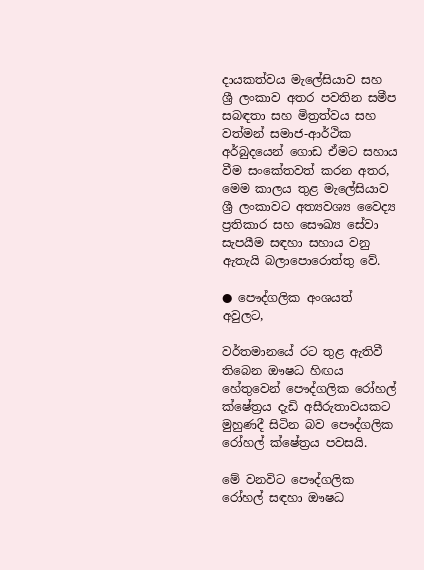දායකත්වය මැලේසියාව සහ ශ්‍රී ලංකාව අතර පවතින සමීප සබඳතා සහ මිත්‍රත්වය සහ වත්මන් සමාජ-ආර්ථික අර්බුදයෙන් ගොඩ ඒමට සහාය වීම සංකේතවත් කරන අතර, මෙම කාලය තුළ මැලේසියාව ශ්‍රී ලංකාවට අත්‍යවශ්‍ය වෛද්‍ය ප්‍රතිකාර සහ සෞඛ්‍ය සේවා සැපයීම සඳහා සහාය වනු ඇතැයි බලාපොරොත්තු වේ.

● පෞද්ගලික අංශයත් අවුලට,

වර්තමානයේ රට තුළ ඇතිවී තිබෙන ඖෂධ හිඟය හේතුවෙන් පෞද්ගලික රෝහල් ක්ෂේත්‍රය දැඩි අසීරුතාවයකට මුහුණදී සිටින බව පෞද්ගලික රෝහල් ක්ෂේත්‍රය පවසයි.

මේ වනවිට පෞද්ගලික රෝහල් සඳහා ඖෂධ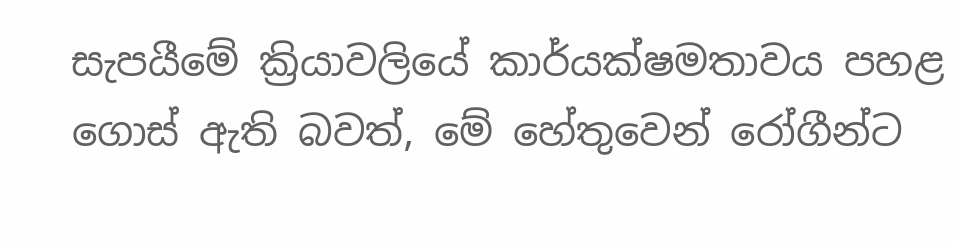සැපයීමේ ක්‍රියාවලියේ කාර්යක්ෂමතාවය පහළ ගොස් ඇති බවත්, මේ හේතුවෙන් රෝගීන්ට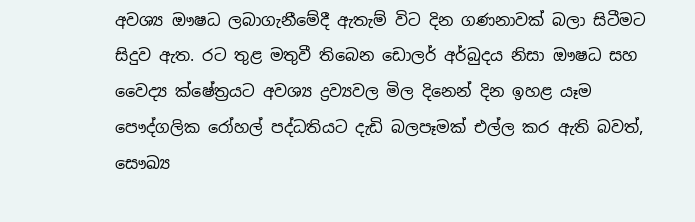අවශ්‍ය ඖෂධ ලබාගැනීමේදී ඇතැම් විට දින ගණනාවක් බලා සිටීමට සිදුව ඇත. රට තුළ මතුවී තිබෙන ඩොලර් අර්බුදය නිසා ඖෂධ සහ වෛද්‍ය ක්ෂේත්‍රයට අවශ්‍ය ද්‍රව්‍යවල මිල දිනෙන් දින ඉහළ යෑම පෞද්ගලික රෝහල් පද්ධතියට දැඩි බලපෑමක් එල්ල කර ඇති බවත්, සෞඛ්‍ය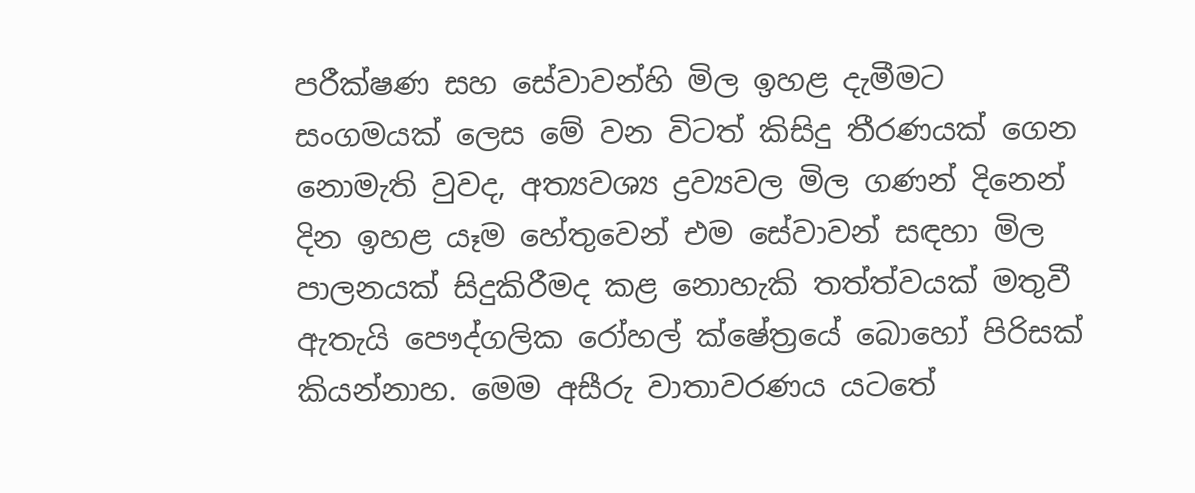පරීක්ෂණ සහ සේවාවන්හි මිල ඉහළ දැමීමට සංගමයක් ලෙස මේ වන විටත් කිසිදු තීරණයක් ගෙන නොමැති වුවද, අත්‍යවශ්‍ය ද්‍රව්‍යවල මිල ගණන් දිනෙන් දින ඉහළ යෑම හේතුවෙන් එම සේවාවන් සඳහා මිල පාලනයක් සිදුකිරීමද කළ නොහැකි තත්ත්වයක් මතුවී ඇතැයි පෞද්ගලික රෝහල් ක්ෂේත්‍රයේ බොහෝ පිරිසක් කියන්නාහ. මෙම අසීරු වාතාවරණය යටතේ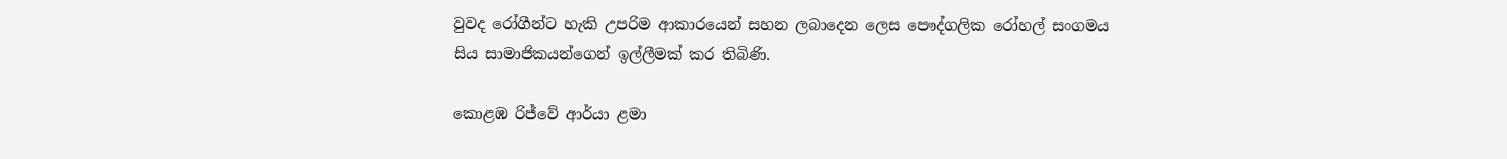වුවද රෝගීන්ට හැකි උපරිම ආකාරයෙන් සහන ලබාදෙන ලෙස පෞද්ගලික රෝහල් සංගමය සිය සාමාජිකයන්ගෙන් ඉල්ලීමක් කර තිබිණි.

කොළඹ රිජ්වේ ආර්යා ළමා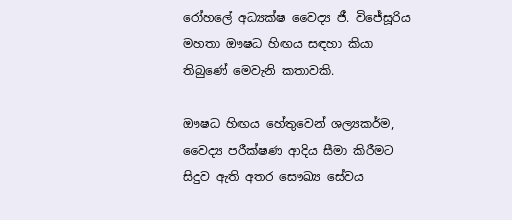රෝහලේ අධ්‍යක්ෂ වෛද්‍ය ජී. විජේසූරිය මහතා ඖෂධ හිඟය සඳහා කියා තිබුණේ මෙවැනි කතාවකි.

ඖෂධ හිඟය හේතුවෙන් ශල්‍යකර්ම, වෛද්‍ය පරීක්ෂණ ආදිය සීමා කිරීමට සිදුව ඇති අතර සෞඛ්‍ය සේවය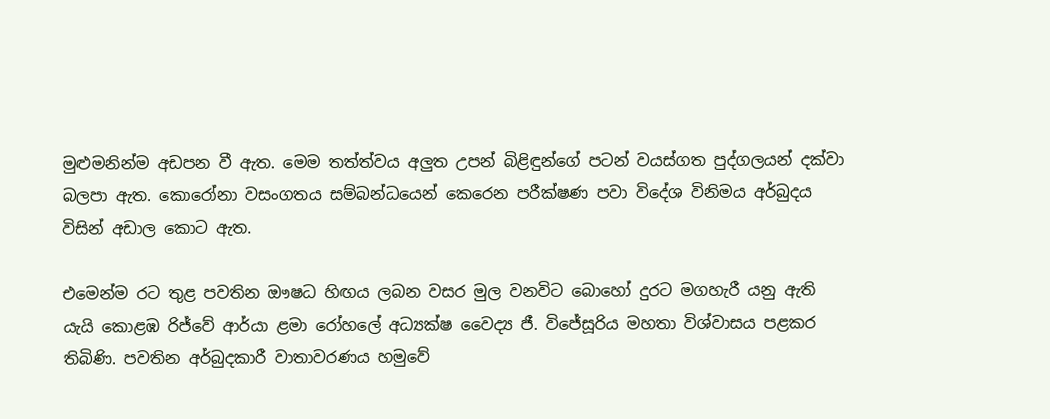මුළුමනින්ම අඩපන වී ඇත. මෙම තත්ත්වය අලුත උපන් බිළිඳුන්ගේ පටන් වයස්ගත පුද්ගලයන් දක්වා බලපා ඇත. කොරෝනා වසංගතය සම්බන්ධයෙන් කෙරෙන පරීක්ෂණ පවා විදේශ විනිමය අර්බුදය විසින් අඩාල කොට ඇත.

එමෙන්ම රට තුළ පවතින ඖෂධ හිඟය ලබන වසර මුල වනවිට බොහෝ දුරට මගහැරී යනු ඇති යැයි කොළඹ රිජ්වේ ආර්යා ළමා රෝහලේ අධ්‍යක්ෂ වෛද්‍ය ජී. විජේසූරිය මහතා විශ්වාසය පළකර තිබිණි. පවතින අර්බුදකාරී වාතාවරණය හමුවේ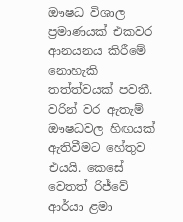ඖෂධ විශාල ප්‍රමාණයක් එකවර ආනයනය කිරීමේ නොහැකි තත්ත්වයක් පවතී. වරින් වර ඇතැම් ඖෂධවල හිඟයක් ඇතිවීමට හේතුව එයයි. කෙසේ වෙතත් රිජ්වේ ආර්යා ළමා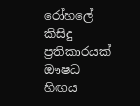රෝහලේ කිසිදු ප්‍රතිකාරයක් ඖෂධ හිඟය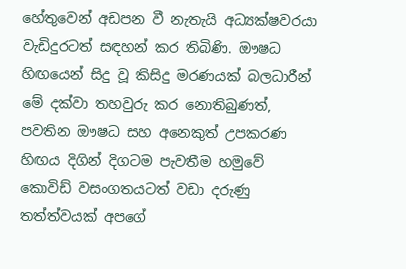හේතුවෙන් අඩපන වී නැතැයි අධ්‍යක්ෂවරයා වැඩිදුරටත් සඳහන් කර තිබිණි. ඖෂධ හිඟයෙන් සිදු වූ කිසිදු මරණයක් බලධාරීන් මේ දක්වා තහවුරු කර නොතිබුණත්, පවතින ඖෂධ සහ අනෙකුත් උපකරණ හිඟය දිගින් දිගටම පැවතීම හමුවේ කොවිඩ් වසංගතයටත් වඩා දරුණු තත්ත්වයක් අපගේ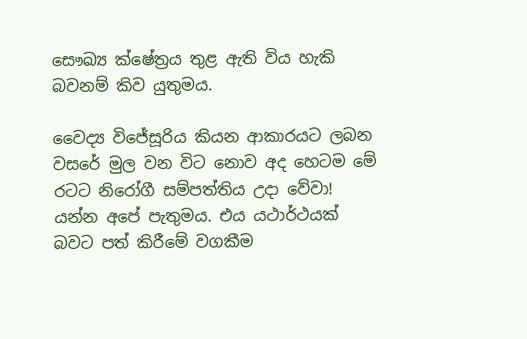සෞඛ්‍ය ක්ෂේත්‍රය තුළ ඇති විය හැකි බවනම් කිව යුතුමය.

වෛද්‍ය විජේසූරිය කියන ආකාරයට ලබන වසරේ මුල වන විට නොව අද හෙටම මේ රටට නිරෝගී සම්පත්තිය උදා වේවා! යන්න අපේ පැතුමය. එය යථාර්ථයක් බවට පත් කිරීමේ වගකීම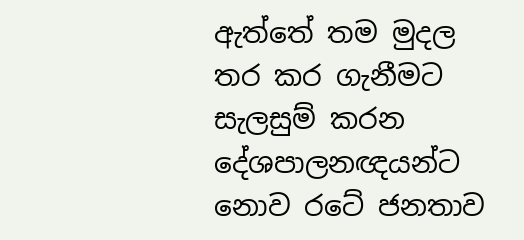ඇත්තේ තම මුදල තර කර ගැනීමට සැලසුම් කරන දේශපාලනඥයන්ට නොව රටේ ජනතාව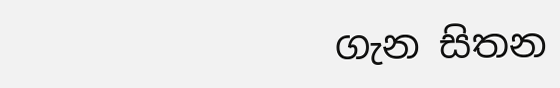ගැන සිතන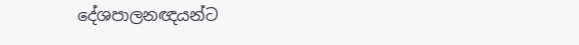දේශපාලනඥයන්ට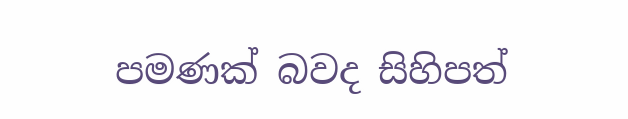පමණක් බවද සිහිපත්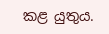කළ යුතුය.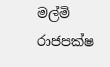මල්මි රාජපක්ෂ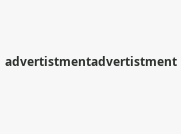advertistmentadvertistment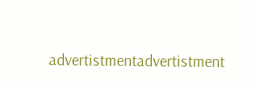advertistmentadvertistment